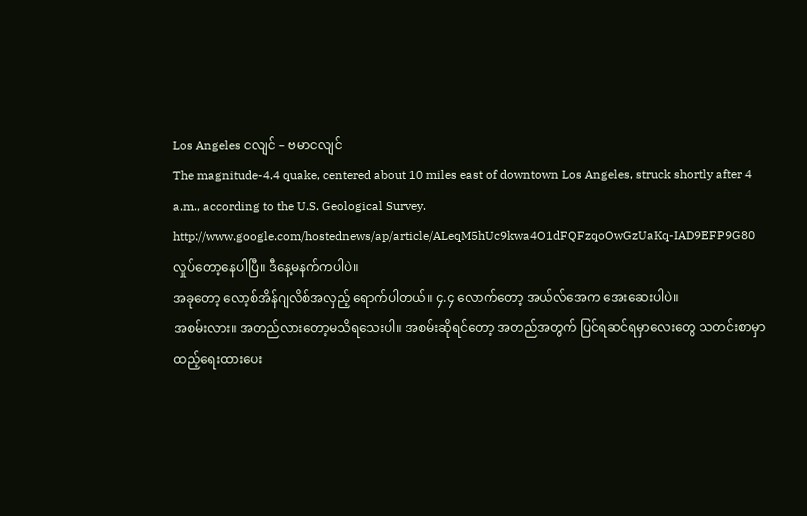Los Angeles ငလျင် – ဗမာငလျင်
The magnitude-4.4 quake, centered about 10 miles east of downtown Los Angeles, struck shortly after 4 a.m., according to the U.S. Geological Survey.
http://www.google.com/hostednews/ap/article/ALeqM5hUc9kwa4O1dFQFzqoOwGzUaKq-IAD9EFP9G80
လှုပ်တော့နေပါပြီ။ ဒီနေ့မနက်ကပါပဲ။
အခုတော့ လော့စ်အိန်ဂျလိစ်အလှည့် ရောက်ပါတယ်။ ၄.၄ လောက်တော့ အယ်လ်အေက အေးဆေးပါပဲ။
အစမ်းလား။ အတည်လားတော့မသိရသေးပါ။ အစမ်းဆိုရင်တော့ အတည်အတွက် ပြင်ရဆင်ရမှာလေးတွေ သတင်းစာမှာထည့်ရေးထားပေး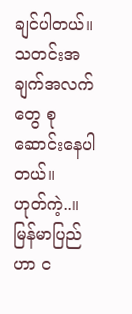ချင်ပါတယ်။
သတင်းအချက်အလက်တွေ စုဆောင်းနေပါတယ်။
ဟုတ်ကဲ့..။
မြန်မာပြည်ဟာ င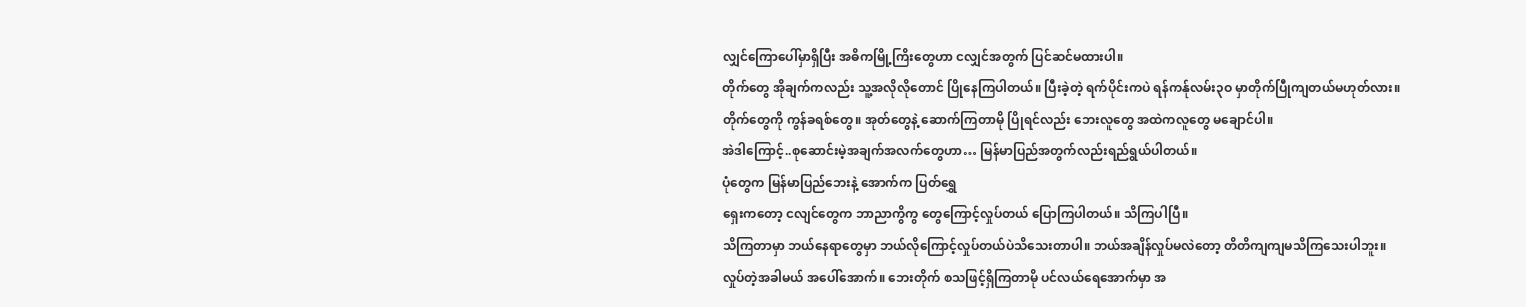လျှင်ကြောပေါ်မှာရှိပြီး အဓိကမြို့ကြိးတွေဟာ ငလျှင်အတွက် ပြင်ဆင်မထားပါ။
တိုက်တွေ အိုချက်ကလည်း သူ့အလိုလိုတောင် ပြိုနေကြပါတယ်။ ပြီးခဲ့တဲ့ ရက်ပိုင်းကပဲ ရန်ကန်ုလမ်း၃ဝ မှာတိုက်ပြီုကျတယ်မဟုတ်လား။
တိုက်တွေကို ကွန်ခရစ်တွေ။ အုတ်တွေနဲ့ ဆောက်ကြတာမို ပြိုရင်လည်း ဘေးလူတွေ အထဲကလူတွေ မချောင်ပါ။
အဲဒါကြောင့်..စုဆောင်းမဲ့အချက်အလက်တွေဟာ… မြန်မာပြည်အတွက်လည်းရည်ရွယ်ပါတယ်။
ပုံတွေက မြန်မာပြည်ဘေးနဲ့ အောက်က ပြတ်ရွှေ
ရှေးကတော့ ငလျင်တွေက ဘာညာကွိကွ တွေကြောင့်လှုပ်တယ် ပြောကြပါတယ်။ သိကြပါပြီ။
သိကြတာမှာ ဘယ်နေရာတွေမှာ ဘယ်လိုကြောင့်လှုပ်တယ်ပဲသိသေးတာပါ။ ဘယ်အချိန်လှုပ်မလဲတော့ တိတိကျကျမသိကြသေးပါဘူး။
လှုပ်တဲ့အခါမယ် အပေါ်အောက်။ ဘေးတိုက် စသဖြင့်ရှိကြတာမို ပင်လယ်ရေအောက်မှာ အ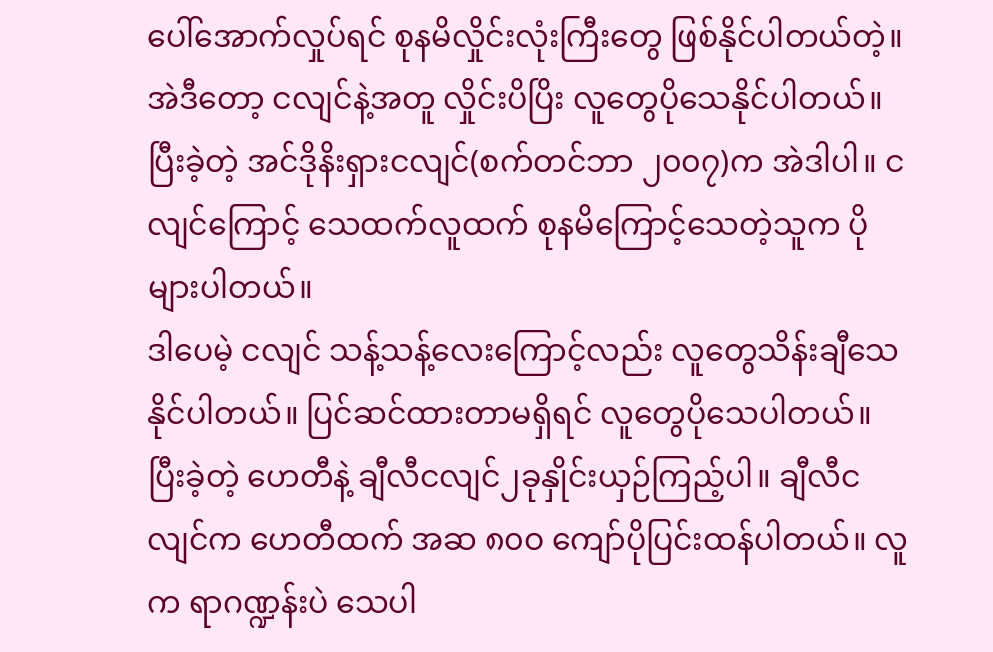ပေါ်အောက်လှုပ်ရင် စုနမိလှိုင်းလုံးကြီးတွေ ဖြစ်နိုင်ပါတယ်တဲ့။ အဲဒီတော့ ငလျင်နဲ့အတူ လှိုင်းပိပြိး လူတွေပိုသေနိုင်ပါတယ်။ ပြီးခဲ့တဲ့ အင်ဒိုနိးရှားငလျင်(စက်တင်ဘာ ၂၀၀၇)က အဲဒါပါ။ ငလျင်ကြောင့် သေထက်လူထက် စုနမိကြောင့်သေတဲ့သူက ပိုများပါတယ်။
ဒါပေမဲ့ ငလျင် သန့်သန့်လေးကြောင့်လည်း လူတွေသိန်းချီသေနိုင်ပါတယ်။ ပြင်ဆင်ထားတာမရှိရင် လူတွေပိုသေပါတယ်။ ပြီးခဲ့တဲ့ ဟေတီနဲ့ ချီလီငလျင်၂ခုနှိုင်းယှဉ်ကြည့်ပါ။ ချီလီငလျင်က ဟေတီထက် အဆ ၈၀ဝ ကျော်ပိုပြင်းထန်ပါတယ်။ လူက ရာဂဏ္ဍန်းပဲ သေပါ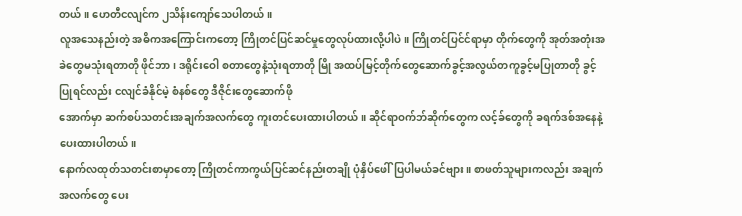တယ်။ ဟေတီငလျင်က ၂သိန်းကျော်သေပါတယ်။
လူအသေနည်းတဲ့ အဓိကအကြောင်းကတော့ ကြိုတင်ပြင်ဆင်မှုတွေလုပ်ထားလို့ပါပဲ။ ကြိုတင်ပြင်င်ရာမှာ တိုက်တွေကို အုတ်အတုံးအခဲတွေမသုံးရတာတို ဖိုင်ဘာ၊ ဒရိုင်းဝေါ စတာတွေနဲ့သုံးရတာတို မြို အထပ်မြင့်တိုက်တွေဆောက်ခွင့်အလွယ်တကူခွင့်မပြုတာတို ခွင့်ပြုရင်လည်း ငလျင်ခံနိုင်မဲ့ စံနစ်တွေ ဒီဇိုင်းတွေဆောက်ဖို
အောက်မှာ ဆက်စပ်သတင်းအချက်အလက်တွေ ကူးတင်ပေးထားပါတယ်။ ဆိုင်ရာဝက်ဘ်ဆိုက်တွေက လင့်ခ်တွေကို ခရက်ဒစ်အနေနဲ့ ပေးထားပါတယ်။
နောက်လထုတ်သတင်းစာမှာတော့ ကြိုတင်ကာကွယ်ပြင်ဆင်နည်းတချို ပုံနှိပ်ဖေါ်ပြပါမယ်ခင်ဗျား။ စာဖတ်သူများကလည်း အချက်အလက်တွေ ပေး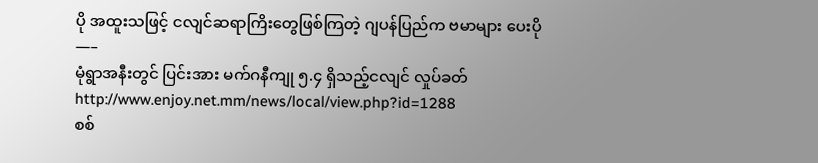ပို အထူးသဖြင့် ငလျင်ဆရာကြိးတွေဖြစ်ကြတဲ့ ဂျပန်ပြည်က ဗမာများ ပေးပို
—–
မုံရွာအနီးတွင် ပြင်းအား မက်ဂနီကျု ၅.၄ ရှိသည့်ငလျင် လှုပ်ခတ်
http://www.enjoy.net.mm/news/local/view.php?id=1288
စစ်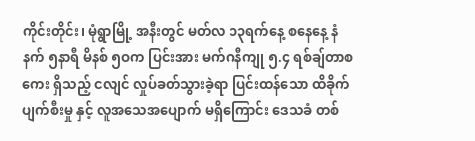ကိုင်းတိုင်း၊ မုံရွာမြို့ အနီးတွင် မတ်လ ၁၃ရက်နေ့ စနေနေ့ နံနက် ၅နာရီ မိနစ် ၅ဝက ပြင်းအား မက်ဂနီကျု ၅.၄ ရစ်ချ်တာစကေး ရှိသည့် ငလျင် လှုပ်ခတ်သွားခဲ့ရာ ပြင်းထန်သော ထိခိုက်ပျက်စီးမှု နှင့် လူအသေအပျောက် မရှိကြောင်း ဒေသခံ တစ်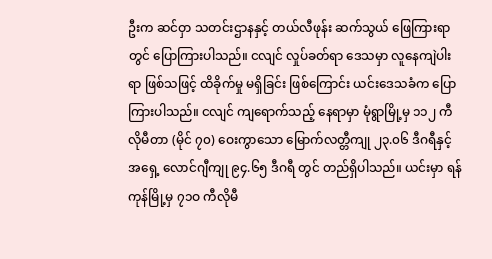ဦးက ဆင်ဝှာ သတင်းဌာနနှင့် တယ်လီဖုန်း ဆက်သွယ် ဖြေကြားရာတွင် ပြောကြားပါသည်။ ငလျင် လှုပ်ခတ်ရာ ဒေသမှာ လူနေကျဲပါးရာ ဖြစ်သဖြင့် ထိခိုက်မှု မရှိခြင်း ဖြစ်ကြောင်း ယင်းဒေသခံက ပြောကြားပါသည်။ ငလျင် ကျရောက်သည့် နေရာမှာ မုံရွာမြို့မှ ၁၁၂ ကီလိုမီတာ (မိုင် ၇၀) ဝေးကွာသော မြောက်လတ္တီကျု ၂၃.၀၆ ဒီဂရီနှင့် အရှေ့ လောင်ဂျီကျု ၉၄.၆၅ ဒီဂရီ တွင် တည်ရှိပါသည်။ ယင်းမှာ ရန်ကုန်မြို့မှ ၇၁ဝ ကီလိုမီ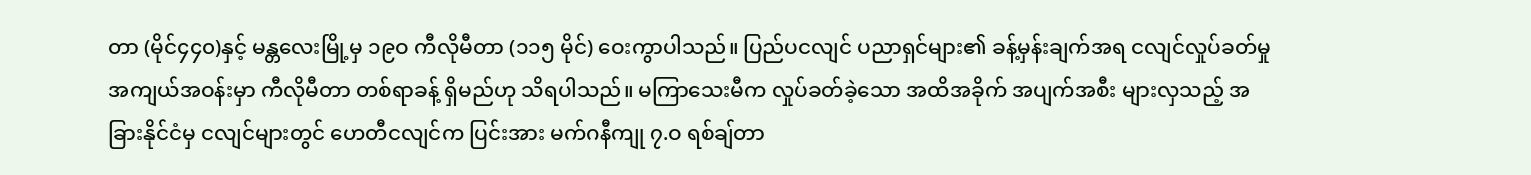တာ (မိုင်၄၄၀)နှင့် မန္တလေးမြို့မှ ၁၉ဝ ကီလိုမီတာ (၁၁၅ မိုင်) ဝေးကွာပါသည်။ ပြည်ပငလျင် ပညာရှင်များ၏ ခန့်မှန်းချက်အရ ငလျင်လှုပ်ခတ်မှု အကျယ်အဝန်းမှာ ကီလိုမီတာ တစ်ရာခန့် ရှိမည်ဟု သိရပါသည်။ မကြာသေးမီက လှုပ်ခတ်ခဲ့သော အထိအခိုက် အပျက်အစီး များလှသည့် အခြားနိုင်ငံမှ ငလျင်များတွင် ဟေတီငလျင်က ပြင်းအား မက်ဂနီကျု ၇.ဝ ရစ်ချ်တာ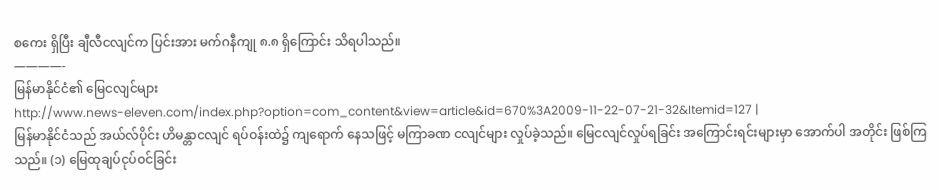စကေး ရှိပြီး ချီလီငလျင်က ပြင်းအား မက်ဂနီကျု ၈.၈ ရှိကြောင်း သိရပါသည်။
————-
မြန်မာနိုင်ငံ၏ မြေငလျင်များ
http://www.news-eleven.com/index.php?option=com_content&view=article&id=670%3A2009-11-22-07-21-32&Itemid=127 |
မြန်မာနိုင်ငံသည် အယ်လ်ပိုင်း ဟိမန္တာငလျင် ရပ်ဝန်းထဲ၌ ကျရောက် နေသဖြင့် မကြာခဏ ငလျင်များ လှုပ်ခဲ့သည်။ မြေငလျင်လှုပ်ရခြင်း အကြောင်းရင်းများမှာ အောက်ပါ အတိုင်း ဖြစ်ကြသည်။ (၁) မြေထုချပ်ငုပ်ဝင်ခြင်း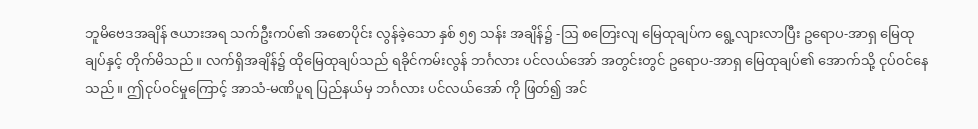ဘူမိဗေဒအချိန် ဇယားအရ သက်ဦးကပ်၏ အစောပိုင်း လွန်ခဲ့သော နှစ် ၅၅ သန်း အချိန်၌ -ဩ စတြေးလျ မြေထုချပ်က ရွေ့လျားလာပြီး ဥရောပ-အာရှ မြေထုချပ်နှင့် တိုက်မိသည်။ လက်ရှိအချိန်၌ ထိုမြေထုချပ်သည် ရခိုင်ကမ်းလွန် ဘင်္ဂလား ပင်လယ်အော် အတွင်းတွင် ဥရောပ-အာရှ မြေထုချပ်၏ အောက်သို့ ငုပ်ဝင်နေသည်။ ဤငုပ်ဝင်မှုကြောင့် အာသံ-မဏိပူရ ပြည်နယ်မှ ဘင်္ဂလား ပင်လယ်အော် ကို ဖြတ်၍ အင်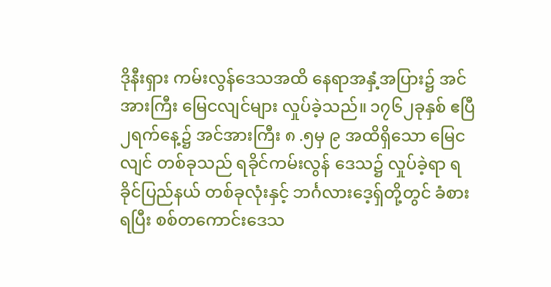ဒိုနီးရှား ကမ်းလွန်ဒေသအထိ နေရာအနှံ့အပြား၌ အင်အားကြီး မြေငလျင်များ လှုပ်ခဲ့သည်။ ၁၇၆၂ခုနှစ် ဧပြီ ၂ရက်နေ့၌ အင်အားကြီး ၈ .၅မှ ၉ အထိရှိသော မြေငလျင် တစ်ခုသည် ရခိုင်ကမ်းလွန် ဒေသ၌ လှုပ်ခဲ့ရာ ရခိုင်ပြည်နယ် တစ်ခုလုံးနှင့် ဘင်္ဂလားဒေ့ရှ်တို့တွင် ခံစားရပြီး စစ်တကောင်းဒေသ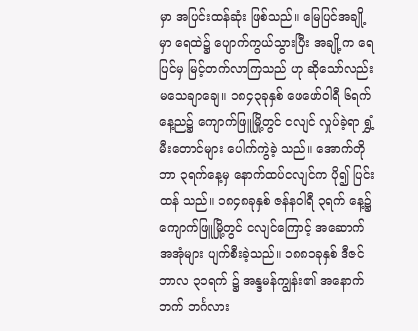မှာ အပြင်းထန်ဆုံး ဖြစ်သည်။ မြေပြင်အချို့မှာ ရေထဲ၌ ပျောက်ကွယ်သွားပြီး အချို့က ရေပြင်မှ မြင့်တက်လာကြသည် ဟု ဆိုသော်လည်း မသေချာချေ။ ၁၈၄၃ခုနှစ် ဖေဖော်ဝါရီ ၆ရက် နေ့ည၌ ကျောက်ဖြူမြို့တွင် ငလျင် လှုပ်ခဲ့ရာ ရွှံ့မီးတောင်များ ပေါက်ကွဲခဲ့ သည်။ အောက်တိုဘာ ၃ရက်နေ့မှ နောက်ထပ်ငလျင်က ပို၍ ပြင်းထန် သည်။ ၁၈၄၈ခုနှစ် ဇန်နဝါရီ ၃ရက် နေ့၌ ကျောက်ဖြူမြို့တွင် ငလျင်ကြောင့် အဆောက်အအုံများ ပျက်စီးခဲ့သည်။ ၁၈၈၁ခုနှစ် ဒီဇင်ဘာလ ၃၁ရက် ၌ အန္ဒမန်ကျွန်း၏ အနောက်ဘက် ဘင်္ဂလား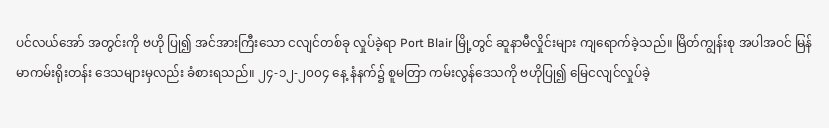ပင်လယ်အော် အတွင်းကို ဗဟို ပြု၍ အင်အားကြီးသော ငလျင်တစ်ခု လှုပ်ခဲ့ရာ Port Blair မြို့တွင် ဆူနာမီလှိုင်းများ ကျရောက်ခဲ့သည်။ မြိတ်ကျွန်းစု အပါအဝင် မြန်မာကမ်းရိုးတန်း ဒေသများမှလည်း ခံစားရသည်။ ၂၄-၁၂-၂၀၀၄ နေ့ နံနက်၌ စူမတြာ ကမ်းလွန်ဒေသကို ဗဟိုပြု၍ မြေငလျင်လှုပ်ခဲ့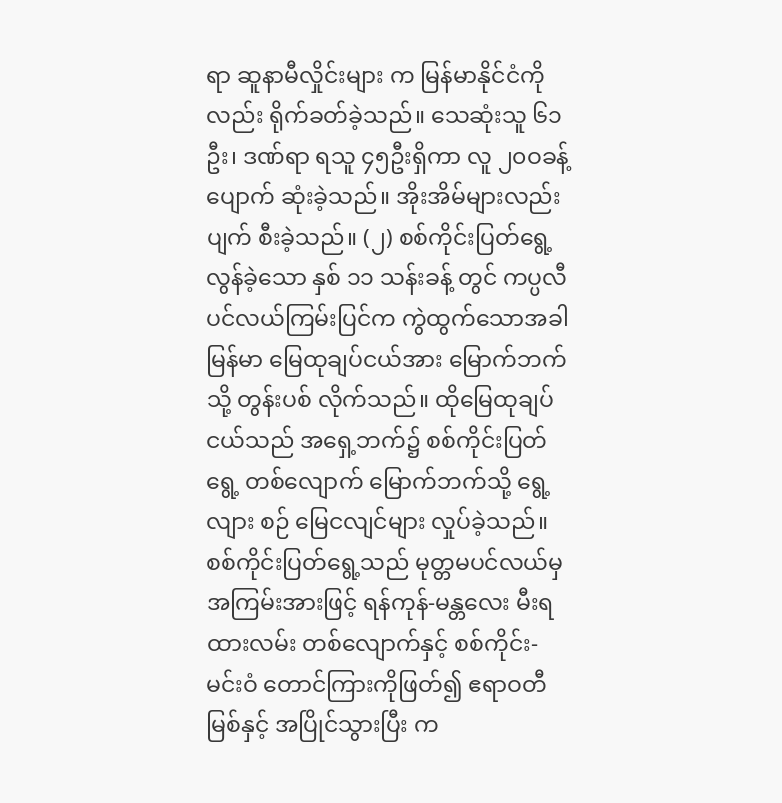ရာ ဆူနာမီလှိုင်းများ က မြန်မာနိုင်ငံကိုလည်း ရိုက်ခတ်ခဲ့သည်။ သေဆုံးသူ ၆၁ဦး၊ ဒဏ်ရာ ရသူ ၄၅ဦးရှိကာ လူ ၂၀ဝခန့် ပျောက် ဆုံးခဲ့သည်။ အိုးအိမ်များလည်း ပျက် စီးခဲ့သည်။ (၂) စစ်ကိုင်းပြတ်ရွေ့ လွန်ခဲ့သော နှစ် ၁၁ သန်းခန့် တွင် ကပ္ပလီ ပင်လယ်ကြမ်းပြင်က ကွဲထွက်သောအခါ မြန်မာ မြေထုချပ်ငယ်အား မြောက်ဘက်သို့ တွန်းပစ် လိုက်သည်။ ထိုမြေထုချပ်ငယ်သည် အရှေ့ဘက်၌ စစ်ကိုင်းပြတ်ရွေ့ တစ်လျောက် မြောက်ဘက်သို့ ရွေ့လျား စဉ် မြေငလျင်များ လှုပ်ခဲ့သည်။ စစ်ကိုင်းပြတ်ရွေ့သည် မုတ္တမပင်လယ်မှ အကြမ်းအားဖြင့် ရန်ကုန်-မန္တလေး မီးရထားလမ်း တစ်လျောက်နှင့် စစ်ကိုင်း-မင်းဝံ တောင်ကြားကိုဖြတ်၍ ဧရာဝတီမြစ်နှင့် အပြိုင်သွားပြီး က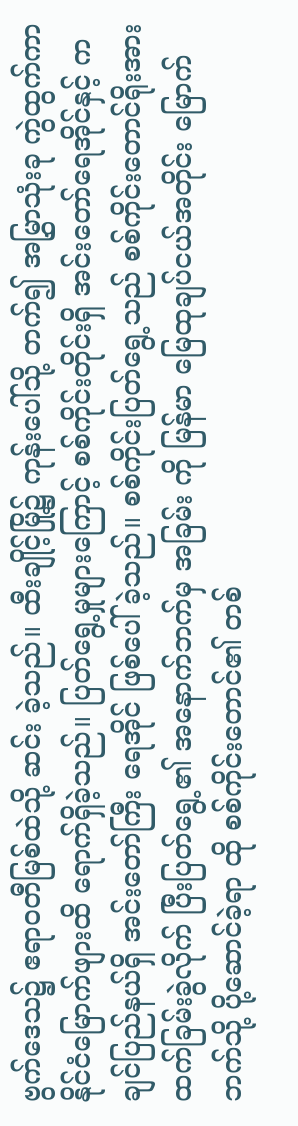ဗွက်ဒေသ၌ ဧရာဝတီမြစ်ထဲသို့ ဆင်း ခဲ့သည်။ ထီးချိုင့်မြို့၌ ကုန်းပေါ်သို့ တက်၍ အမြွှာသုံးခု ကွဲထွက်ကာ နိုင်ငံမြောက်ဖျားထိ ရောက်ရှိခဲ့သည်။ ပြတ်ရွေ့မှုများကြောင့် စစ်ကိုင်းတိုင်းရှိ အင်းတော်ရေအိုင်နှင့် ကချင်ပြည်နယ်ရှိ အင်းတော်ကြီး ရေအိုင် ဖြစ်ပေါ် ခဲ့သည်။ စစ်ကိုင်းပြတ်ရွေ့သည် စစ်ကိုင်းတောင်ရိုးအား ထက်ခြမ်းခွဲလိုက် ပြီးပြတ်ရွေ့၏ အနောက်ဘက်မှ အခြမ်း ကို မြန်မာ မြေထုချပ်ငယ်အတိုင်း မြောက်ဘက်သို့ ပို့ဆောင်ခဲ့ရာ ထို စစ်ကိုင်းတောင်၏ တစ်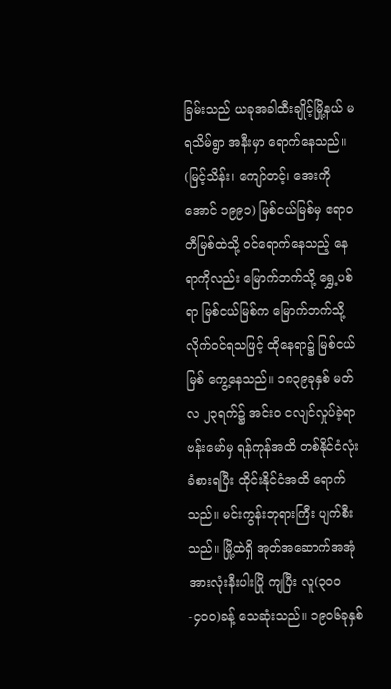ခြမ်းသည် ယခုအခါထီးချိုင့်မြို့နယ် မရသိမ်ရွာ အနီးမှာ ရောက်နေသည်။ (မြင့်သိန်း၊ ကျော်တင့်၊ အေးကိုအောင် ၁၉၉၁) မြစ်ငယ်မြစ်မှ ဧရာဝတီမြစ်ထဲသို့ ဝင်ရောက်နေသည့် နေရာကိုလည်း မြောက်ဘက်သို့ ရွှေ့ပစ်ရာ မြစ်ငယ်မြစ်က မြောက်ဘက်သို့ လိုက်ဝင်ရသဖြင့် ထိုနေရာ၌ မြစ်ငယ်မြစ် ကွေ့နေသည်။ ၁၈၃၉ခုနှစ် မတ်လ ၂၃ရက်၌ အင်းဝ ငလျင်လှုပ်ခဲ့ရာ ဗန်းမော်မှ ရန်ကုန်အထိ တစ်နိုင်ငံလုံးခံစားရပြီး ထိုင်းနိုင်ငံအထိ ရောက်သည်။ မင်းကွန်းဘုရားကြီး ပျက်စီးသည်။ မြို့ထဲရှိ အုတ်အဆောက်အအုံ အားလုံးနီးပါးပြို ကျပြီး လူ(၃၀၀-၄၀၀)ခန့် သေဆုံးသည်။ ၁၉၀၆ခုနှစ်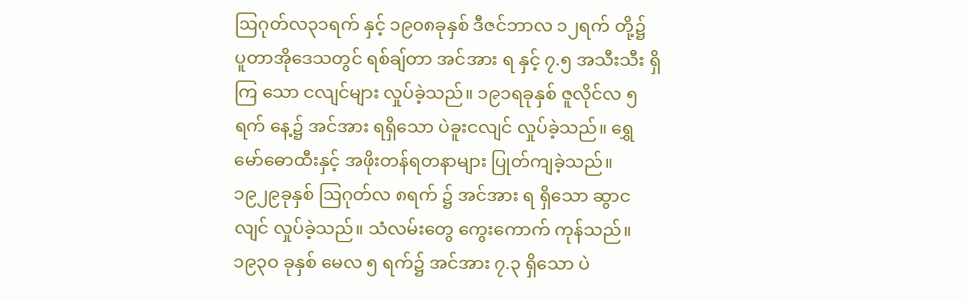ဩဂုတ်လ၃၁ရက် နှင့် ၁၉၀၈ခုနှစ် ဒီဇင်ဘာလ ၁၂ရက် တို့၌ ပူတာအိုဒေသတွင် ရစ်ချ်တာ အင်အား ရ နှင့် ၇.၅ အသီးသီး ရှိကြ သော ငလျင်များ လှုပ်ခဲ့သည်။ ၁၉၁ရခုနှစ် ဇူလိုင်လ ၅ရက် နေ့၌ အင်အား ရရှိသော ပဲခူးငလျင် လှုပ်ခဲ့သည်။ ရွှေမော်ဓောထီးနှင့် အဖိုးတန်ရတနာများ ပြုတ်ကျခဲ့သည်။ ၁၉၂၉ခုနှစ် ဩဂုတ်လ ၈ရက် ၌ အင်အား ရ ရှိသော ဆွာငလျင် လှုပ်ခဲ့သည်။ သံလမ်းတွေ ကွေးကောက် ကုန်သည်။ ၁၉၃ဝ ခုနှစ် မေလ ၅ ရက်၌ အင်အား ၇.၃ ရှိသော ပဲ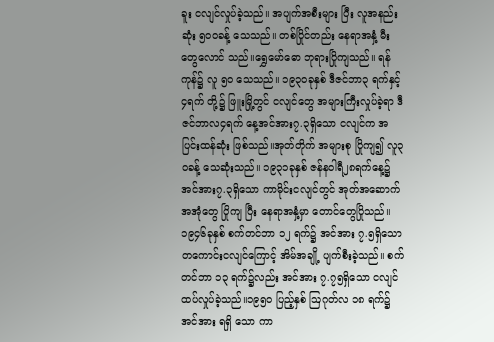ခူး ငလျင်လှုပ်ခဲ့သည်။ အပျက်အစီးများ ပြီး လူအနည်းဆုံး ၅၀ဝခန့် သေသည်။ တစ်ပြိုင်တည်း နေရာအနှံ့ မီးတွေလောင် သည်။ရွှေမော်ဓော ဘုရားပြိုကျသည်။ ရန်ကုန်၌ လူ ၅ဝ သေသည်။ ၁၉၃ဝခုနှစ် ဒီဇင်ဘာ၃ ရက်နှင့် ၄ရက် တို့၌ ဖြူးမြို့တွင် ငလျင်တွေ အများကြီးလှုပ်ခဲ့ရာ ဒီဇင်ဘာလ၄ရက် နေ့အင်အား၇.၃ရှိသော ငလျင်က အပြင်းထန်ဆုံး ဖြစ်သည်။အုတ်တိုက် အများစု ပြိုကျ၍ လူ၃ဝခန့် သေဆုံးသည်။ ၁၉၃၁ခုနှစ် ဇန်နဝါရီ၂၈ရက်နေ့၌ အင်အား၇.၃ရှိသော ကာမိုင်းငလျင်တွင် အုတ်အဆောက်အအုံတွေ ပြိုကျ ပြီး နေရာအနှံ့မှာ တောင်တွေပြိုသည်။ ၁၉၄၆ခုနှစ် စက်တင်ဘာ ၁၂ ရက်၌ အင်အား ၇.၅ရှိသော တကောင်းငလျင်ကြောင့် အိမ်အချို့ ပျက်စီးခဲ့သည်။ စက်တင်ဘာ ၁၃ ရက်၌လည်း အင်အား ၇.၇၅ရှိသော ငလျင် ထပ်လှုပ်ခဲ့သည်။၁၉၅ဝ ပြည့်နှစ် ဩဂုတ်လ ၁၈ ရက်၌ အင်အား ရရှိ သော ကာ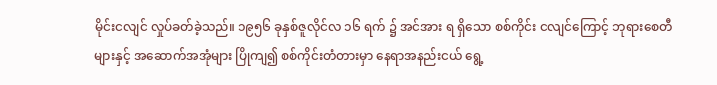မိုင်းငလျင် လှုပ်ခတ်ခဲ့သည်။ ၁၉၅၆ ခုနှစ်ဇူလိုင်လ ၁၆ ရက် ၌ အင်အား ရ ရှိသော စစ်ကိုင်း ငလျင်ကြောင့် ဘုရားစေတီများနှင့် အဆောက်အအုံများ ပြိုကျ၍ စစ်ကိုင်းတံတားမှာ နေရာအနည်းငယ် ရွေ့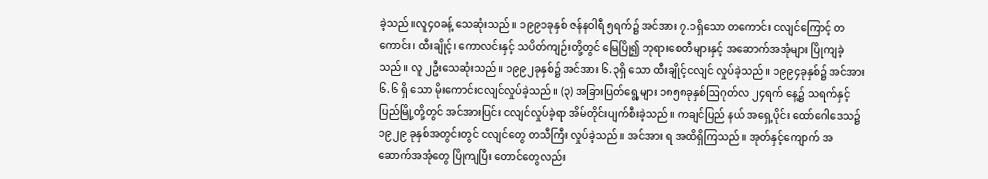ခဲ့သည်။လူ၄ဝခန့် သေဆုံးသည်။ ၁၉၉၁ခုနှစ် ဇန်နဝါရီ ၅ရက်၌ အင်အား ၇.၁ရှိသော တကောင်း ငလျင်ကြောင့် တကောင်း၊ ထီးချိုင့်၊ ကောလင်းနှင့် သပိတ်ကျဉ်းတို့တွင် မြေပြို၍ ဘုရားစေတီများနှင့် အဆောက်အအုံများ ပြိုကျခဲ့သည်။ လူ ၂ဦးသေဆုံးသည်။ ၁၉၉၂ခုနှစ်၌ အင်အား ၆.၃ရှိ သော ထီးချိုင့်ငလျင် လှုပ်ခဲ့သည်။ ၁၉၉၄ခုနှစ်၌ အင်အား ၆.၆ ရှိ သော မိုးကောင်းငလျင်လှုပ်ခဲ့သည်။ (၃) အခြားပြတ်ရွေ့များ ၁၈၅၈ခုနှစ်ဩဂုတ်လ ၂၄ရက် နေ့၌ သရက်နှင့် ပြည်မြို့တို့တွင် အင်အားပြင်း ငလျင်လှုပ်ခဲ့ရာ အိမ်တိုင်းပျက်စီးခဲ့သည်။ ကချင်ပြည် နယ် အရှေ့ပိုင်း ထော်ဂေါဒေသ၌ ၁၉၂၉ ခုနှစ်အတွင်းတွင် ငလျင်တွေ တသီကြီး လှုပ်ခဲ့သည်။ အင်အား ရ အထိရှိကြသည်။ အုတ်နှင့်ကျောက် အဆောက်အအုံတွေ ပြိုကျပြီး တောင်တွေလည်း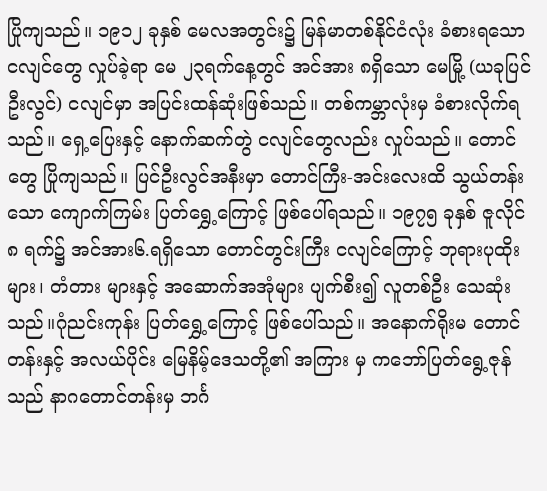ပြိုကျသည်။ ၁၉၁၂ ခုနှစ် မေလအတွင်း၌ မြန်မာတစ်နိုင်ငံလုံး ခံစားရသော ငလျင်တွေ လှုပ်ခဲ့ရာ မေ ၂၃ရက်နေ့တွင် အင်အား ၈ရှိသော မေမြို့ (ယခုပြင်ဦးလွင်) ငလျင်မှာ အပြင်းထန်ဆုံးဖြစ်သည်။ တစ်ကမ္ဘာလုံးမှ ခံစားလိုက်ရသည်။ ရှေ့ပြေးနှင့် နောက်ဆက်တွဲ ငလျင်တွေလည်း လှုပ်သည်။ တောင်တွေ ပြိုကျသည်။ ပြင်ဦးလွင်အနီးမှာ တောင်ကြီး-အင်းလေးထိ သွယ်တန်းသော ကျောက်ကြမ်း ပြတ်ရွှေ့ကြောင့် ဖြစ်ပေါ်ရသည်။ ၁၉၇၅ ခုနှစ် ဇူလိုင် ၈ ရက်၌ အင်အား၆.ရရှိသော တောင်တွင်းကြီး ငလျင်ကြောင့် ဘုရားပုထိုးများ၊ တံတား များနှင့် အဆောက်အအုံများ ပျက်စီး၍ လူတစ်ဦး သေဆုံးသည်။ဂုံညင်းကုန်း ပြတ်ရွှေ့ကြောင့် ဖြစ်ပေါ်သည်။ အနောက်ရိုးမ တောင်တန်းနှင့် အလယ်ပိုင်း မြေနိမ့်ဒေသတို့၏ အကြား မှ ကဘော်ပြတ်ရွေ့ဇုန်သည် နာဂတောင်တန်းမှ ဘင်္ဂ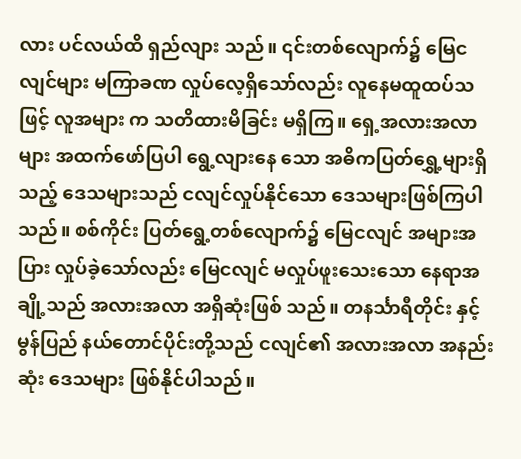လား ပင်လယ်ထိ ရှည်လျား သည်။ ၎င်းတစ်လျောက်၌ မြေငလျင်များ မကြာခဏ လှုပ်လေ့ရှိသော်လည်း လူနေမထူထပ်သဖြင့် လူအများ က သတိထားမိခြင်း မရှိကြ။ ရှေ့အလားအလာများ အထက်ဖော်ပြပါ ရွေ့လျားနေ သော အဓိကပြတ်ရွှေ့များရှိသည့် ဒေသများသည် ငလျင်လှုပ်နိုင်သော ဒေသများဖြစ်ကြပါသည်။ စစ်ကိုင်း ပြတ်ရွေ့တစ်လျောက်၌ မြေငလျင် အများအပြား လှုပ်ခဲ့သော်လည်း မြေငလျင် မလှုပ်ဖူးသေးသော နေရာအချို့သည် အလားအလာ အရှိဆုံးဖြစ် သည်။ တနင်္သာရီတိုင်း နှင့် မွန်ပြည် နယ်တောင်ပိုင်းတို့သည် ငလျင်၏ အလားအလာ အနည်းဆုံး ဒေသများ ဖြစ်နိုင်ပါသည်။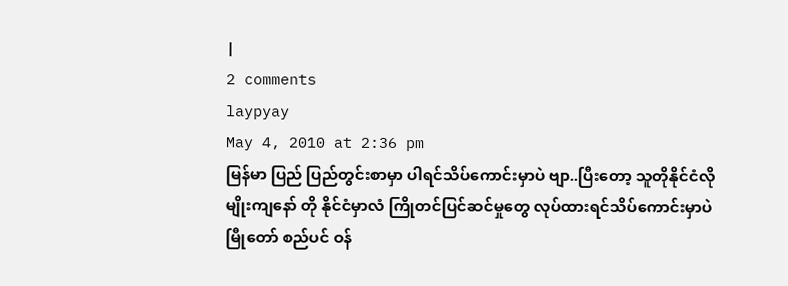|
2 comments
laypyay
May 4, 2010 at 2:36 pm
မြန်မာ ပြည် ပြည်တွင်းစာမှာ ပါရင်သိပ်ကောင်းမှာပဲ ဗျာ..ပြီးတော့ သူတိုနိုင်ငံလိုမျိုးကျနော် တို နိုင်ငံမှာလံ ကြိုတင်ပြင်ဆင်မှုတွေ လုပ်ထားရင်သိပ်ကောင်းမှာပဲ မြီုတော် စည်ပင် ဝန်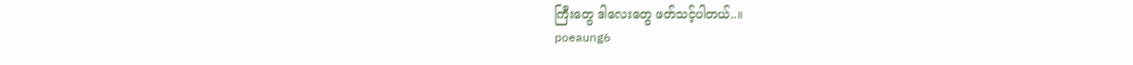ကြီးတွေ ဒါလေးတွေ ဖတ်သင့်ပါတယ်..။
poeaung6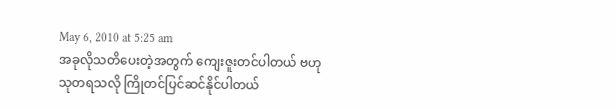May 6, 2010 at 5:25 am
အခုလိုသတိပေးတဲ့အတွက် ကျေးဇူးတင်ပါတယ် ဗဟုသုတရသလို ကြိုတင်ပြင်ဆင်နိုင်ပါတယ်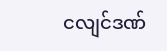ငလျင်ဒဏ်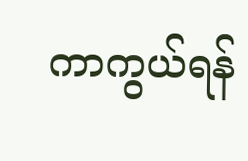ကာကွယ်ရန်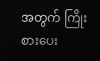အတွက် ကြိုးစားပေး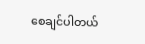စေချင်ပါတယ်